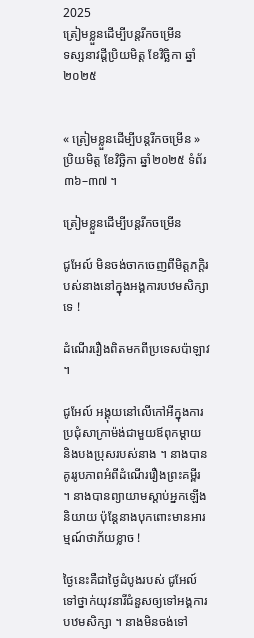2025
ត្រៀមខ្លួនដើម្បីបន្តរីកចម្រើន
ទស្សនាវដ្តីប្រិយមិត្ត ខែវិច្ឆិកា ឆ្នាំ២០២៥


« ត្រៀមខ្លួនដើម្បីបន្តរីកចម្រើន » ប្រិយមិត្ត ខែវិច្ឆិកា ឆ្នាំ២០២៥ ទំព័រ ៣៦–៣៧ ។

ត្រៀមខ្លួនដើម្បីបន្តរីកចម្រើន

ជូអែល៍ មិនចង់ចាកចេញពីមិត្តភក្តិរបស់នាងនៅក្នុងអង្គការបឋមសិក្សាទេ !

ដំណើររឿងពិតមកពីប្រទេសប៉ាឡាវ ។

ជូអែល៍ អង្គុយនៅលើកៅអីក្នុងការប្រជុំសាក្រាម៉ង់ជាមួយឪពុកម្តាយ និងបងប្រុសរបស់នាង ។ នាងបានគូររូបភាពអំពីដំណើររឿងព្រះគម្ពីរ ។ នាងបានព្យាយាមស្តាប់អ្នកឡើងនិយាយ ប៉ុន្តែនាងបុកពោះមានអារម្មណ៍ថាភ័យខ្លាច !

ថ្ងៃនេះគឺជាថ្ងៃដំបូងរបស់ ជូអែល៍ ទៅថ្នាក់យុវនារីជំនួសឲ្យទៅអង្គការបឋមសិក្សា ។ នាងមិនចង់ទៅ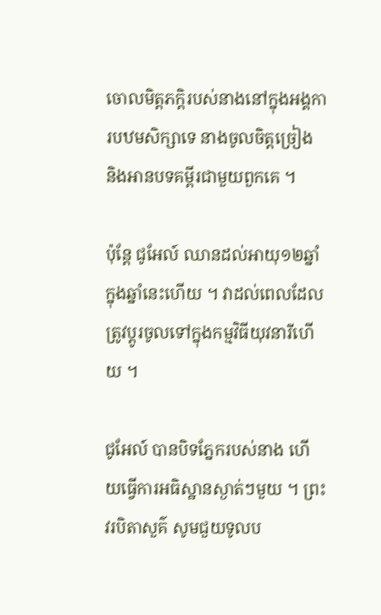ចោលមិត្តភក្តិរបស់នាងនៅក្នុងអង្គការបឋមសិក្សាទេ នាងចូលចិត្តច្រៀង និងអានបទគម្ពីរជាមួយពួកគេ ។

ប៉ុន្តែ ជូអែល៍ ឈានដល់អាយុ១២ឆ្នាំក្នុងឆ្នាំនេះហើយ ។ វាដល់ពេលដែលត្រូវប្តូរចូលទៅក្នុងកម្មវិធីយុវនារីហើយ ។

ជូអែល៍ បានបិទភ្នែករបស់នាង ហើយធ្វើការអធិស្ឋានស្ងាត់ៗមួយ ។ ព្រះវរបិតាសួគ៌ សូមជួយទូលប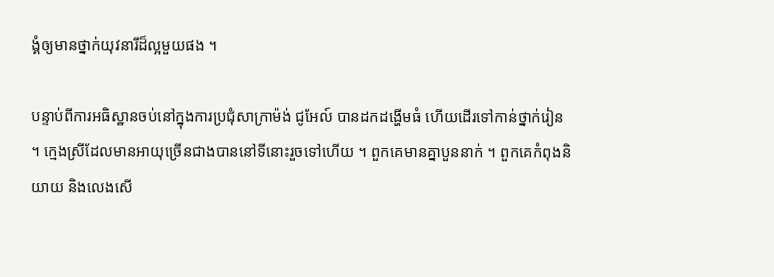ង្គំឲ្យមានថ្នាក់យុវនារីដ៏ល្អមួយផង ។

បន្ទាប់ពីការអធិស្ឋានចប់នៅក្នុងការប្រជុំសាក្រាម៉ង់ ជូអែល៍ បានដកដង្ហើមធំ ហើយដើរទៅកាន់ថ្នាក់រៀន ។ ក្មេងស្រីដែលមានអាយុច្រើនជាងបាននៅទីនោះរួចទៅហើយ ។ ពួកគេមានគ្នាបួននាក់ ។ ពួកគេកំពុងនិយាយ និងលេងសើ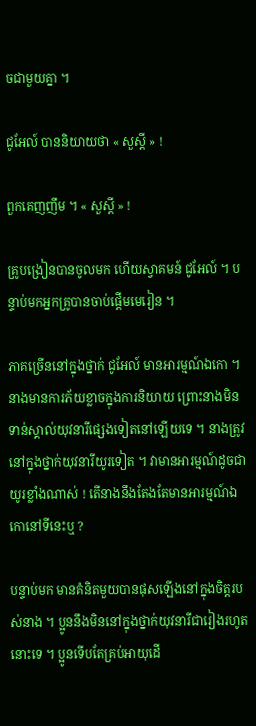ចជាមួយគ្នា ។

ជូអែល៍ បាននិយាយថា « សួស្តី » !

ពួកគេញញឹម ។ « សួស្តី » !

គ្រូបង្រៀនបានចូលមក ហើយស្វាគមន៍ ជូអែល៍ ។ បន្ទាប់មកអ្នកគ្រូបានចាប់ផ្តើមមេរៀន ។

ភាគច្រើននៅក្នុងថ្នាក់ ជូអែល៍ មានអារម្មណ៍ឯកោ ។ នាងមានការភ័យខ្លាចក្នុងការនិយាយ ព្រោះនាងមិនទាន់ស្គាល់យុវនារីផ្សេងទៀតនៅឡើយទេ ។ នាងត្រូវនៅក្នុងថ្នាក់យុវនារីយូរទៀត ។ វាមានអារម្មណ៍ដូចជាយូរខ្លាំងណាស់ ! តើនាងនឹងតែងតែមានអារម្មណ៍ឯកោនៅទីនេះឬ ?

បន្ទាប់មក មានគំនិតមួយបានផុសឡើងនៅក្នុងចិត្តរបស់នាង ។ ប្អូននឹងមិននៅក្នុងថ្នាក់យុវនារីជារៀងរហូតនោះទេ ។ ប្អូនទើបតែគ្រប់អាយុដើ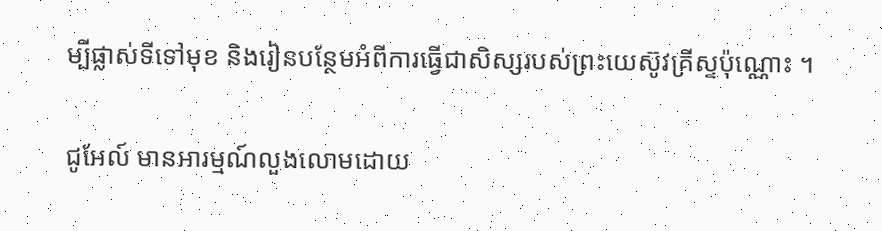ម្បីផ្លាស់ទីទៅមុខ និងរៀនបន្ថែមអំពីការធ្វើជាសិស្សរបស់ព្រះយេស៊ូវគ្រីស្ទប៉ុណ្ណោះ ។

ជូអែល៍ មានអារម្មណ៍លួងលោមដោយ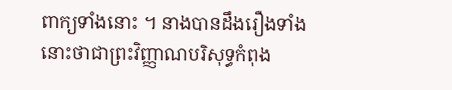ពាក្យទាំងនោះ ។ នាងបានដឹងរឿងទាំងនោះថាជាព្រះវិញ្ញាណបរិសុទ្ធកំពុង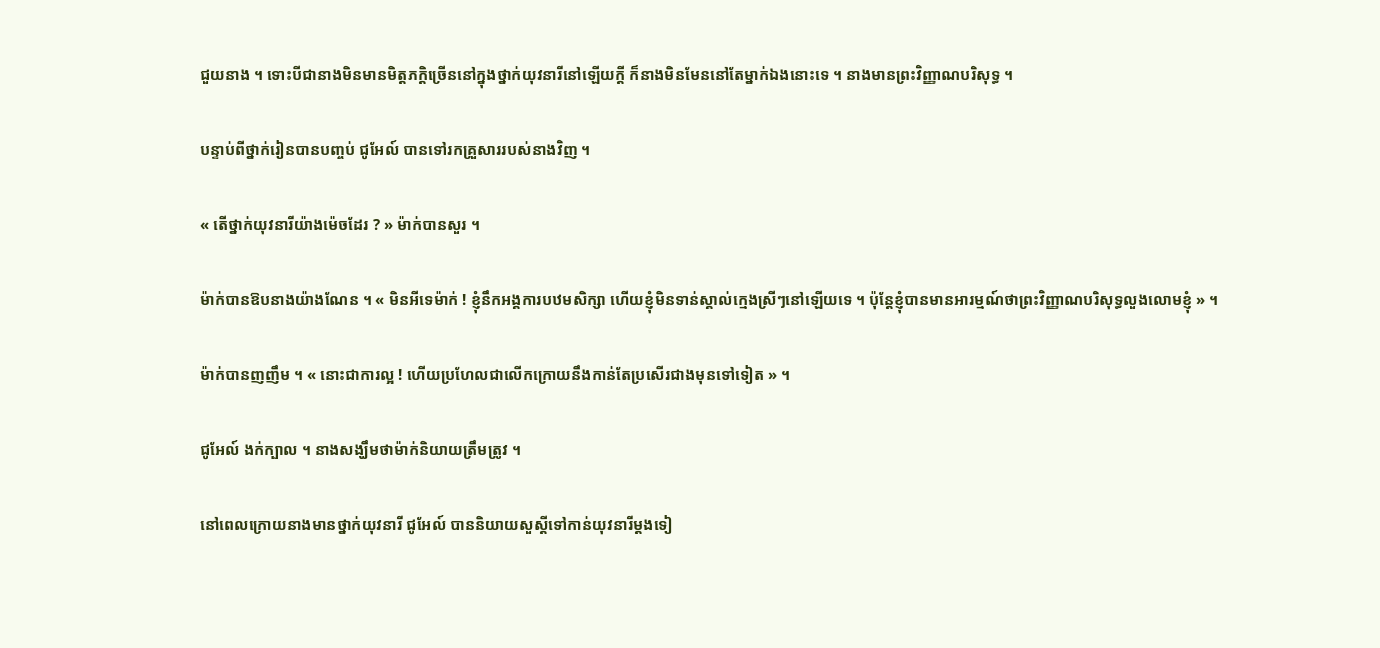ជួយនាង ។ ទោះបីជានាងមិនមានមិត្តភក្តិច្រើននៅក្នុងថ្នាក់យុវនារីនៅឡើយក្តី ក៏នាងមិនមែននៅតែម្នាក់ឯងនោះទេ ។ នាងមានព្រះវិញ្ញាណបរិសុទ្ធ ។

បន្ទាប់ពីថ្នាក់រៀនបានបញ្ចប់ ជូអែល៍ បានទៅរកគ្រួសាររបស់នាងវិញ ។

« តើថ្នាក់យុវនារីយ៉ាងម៉េចដែរ ? » ម៉ាក់បានសួរ ។

ម៉ាក់បានឱបនាងយ៉ាងណែន ។ « មិនអីទេម៉ាក់ ! ខ្ញុំនឹកអង្គការបឋមសិក្សា ហើយខ្ញុំមិនទាន់ស្គាល់ក្មេងស្រីៗនៅឡើយទេ ។ ប៉ុន្តែខ្ញុំបានមានអារម្មណ៍ថាព្រះវិញ្ញាណបរិសុទ្ធលួងលោមខ្ញុំ » ។

ម៉ាក់បានញញឹម ។ « នោះជាការល្អ ! ហើយប្រហែលជាលើកក្រោយនឹងកាន់តែប្រសើរជាងមុនទៅទៀត » ។

ជូអែល៍ ងក់ក្បាល ។ នាងសង្ឃឹមថាម៉ាក់និយាយត្រឹមត្រូវ ។

នៅពេលក្រោយនាងមានថ្នាក់យុវនារី ជូអែល៍ បាននិយាយសួស្តីទៅកាន់យុវនារីម្តងទៀ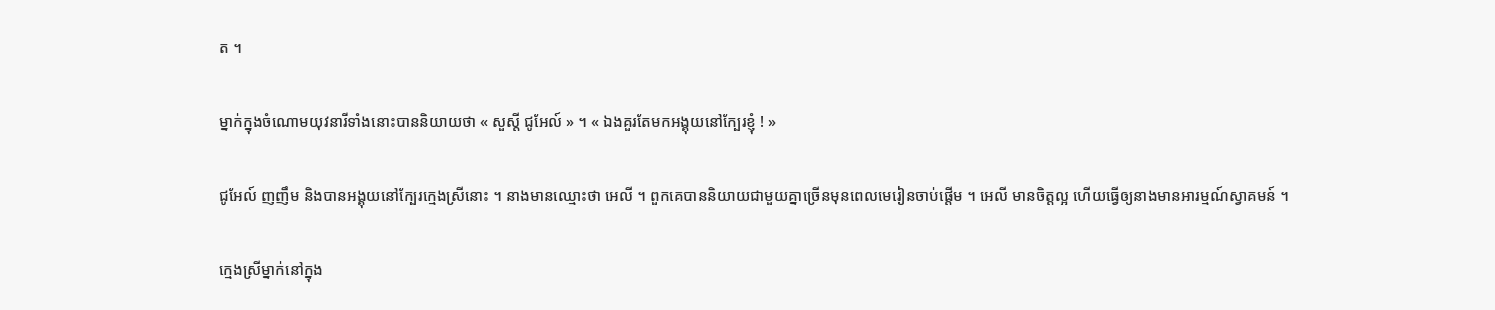ត ។

ម្នាក់ក្នុងចំណោមយុវនារីទាំងនោះបាននិយាយថា « សួស្តី ជូអែល៍ » ។ « ឯងគួរតែមកអង្គុយនៅក្បែរខ្ញុំ ! »

ជូអែល៍ ញញឹម និងបានអង្គុយនៅក្បែរក្មេងស្រីនោះ ។ នាងមានឈ្មោះថា អេលី ។ ពួកគេបាននិយាយជាមួយគ្នាច្រើនមុនពេលមេរៀនចាប់ផ្តើម ។ អេលី មានចិត្តល្អ ហើយធ្វើឲ្យនាងមានអារម្មណ៍ស្វាគមន៍ ។

ក្មេងស្រីម្នាក់នៅក្នុង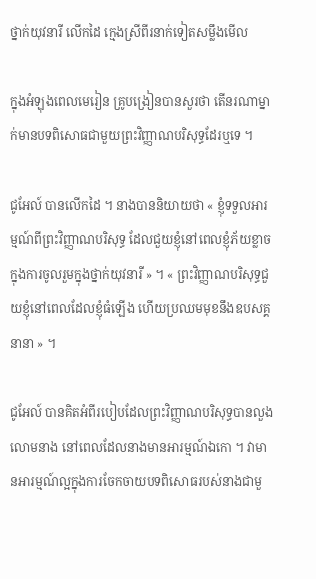ថ្នាក់យុវនារី លើកដៃ ក្មេងស្រីពីរនាក់ទៀតសម្លឹងមើល

ក្នុងអំឡុងពេលមេរៀន គ្រូបង្រៀនបានសួរថា តើនរណាម្នាក់មានបទពិសោធជាមួយព្រះវិញ្ញាណបរិសុទ្ធដែរឬទេ ។

ជូអែល៍ បានលើកដៃ ។ នាងបាននិយាយថា « ខ្ញុំទទួលអារម្មណ៍ពីព្រះវិញ្ញាណបរិសុទ្ធ ដែលជួយខ្ញុំនៅពេលខ្ញុំភ័យខ្លាចក្នុងការចូលរួមក្នុងថ្នាក់យុវនារី » ។ « ព្រះវិញ្ញាណបរិសុទ្ធជួយខ្ញុំនៅពេលដែលខ្ញុំធំឡើង ហើយប្រឈមមុខនឹងឧបសគ្គនានា » ។

ជូអែល៍ បានគិតអំពីរបៀបដែលព្រះវិញ្ញាណបរិសុទ្ធបានលួងលោមនាង នៅពេលដែលនាងមានអារម្មណ៍ឯកោ ។ វាមានអារម្មណ៍ល្អក្នុងការចែកចាយបទពិសោធរបស់នាងជាមួ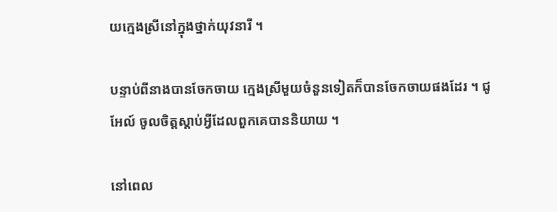យក្មេងស្រីនៅក្នុងថ្នាក់យុវនារី ។

បន្ទាប់ពីនាងបានចែកចាយ ក្មេងស្រីមួយចំនួនទៀតក៏បានចែកចាយផងដែរ ។ ជូអែល៍ ចូលចិត្តស្តាប់អ្វីដែលពួកគេបាននិយាយ ។

នៅពេល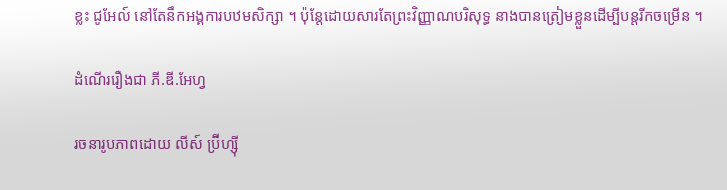ខ្លះ ជូអែល៍ នៅតែនឹកអង្គការបឋមសិក្សា ។ ប៉ុន្តែដោយសារតែព្រះវិញ្ញាណបរិសុទ្ធ នាងបានត្រៀមខ្លួនដើម្បីបន្តរីកចម្រើន ។

ដំណើររឿងជា ភី.ឌី.អែហ្វ

រចនារូបភាពដោយ លីស៍ ប្រ៊ីហ្ស៊ី